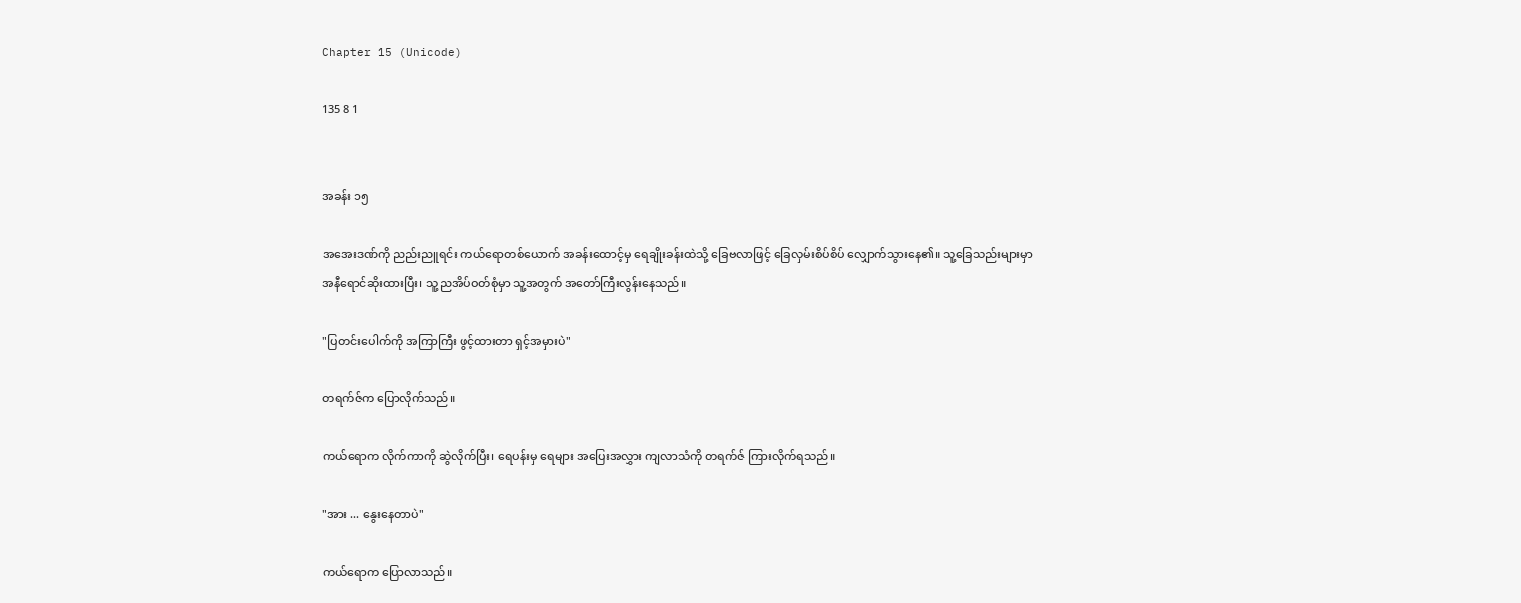Chapter 15 (Unicode)

135 8 1


အခန်း ၁၅

အအေးဒဏ်ကို ညည်းညူရင်း ကယ်ရောတစ်ယောက် အခန်းထောင့်မှ ရေချိုးခန်းထဲသို့ ခြေဗလာဖြင့် ခြေလှမ်းစိပ်စိပ် လျှောက်သွားနေ၏။ သူ့ခြေသည်းများမှာ အနီရောင်ဆိုးထားပြီး၊ သူ့ညအိပ်ဝတ်စုံမှာ သူ့အတွက် အတော်ကြီးလွန်းနေသည်။

"ပြတင်းပေါက်ကို အကြာကြီး ဖွင့်ထားတာ ရှင့်အမှားပဲ"

တရက်ဇ်က ပြောလိုက်သည်။

ကယ်ရောက လိုက်ကာကို ဆွဲလိုက်ပြီး၊ ရေပန်းမှ ရေများ အပြေးအလွှား ကျလာသံကို တရက်ဇ် ကြားလိုက်ရသည်။

"အား ... နွေးနေတာပဲ"

ကယ်ရောက ပြောလာသည်။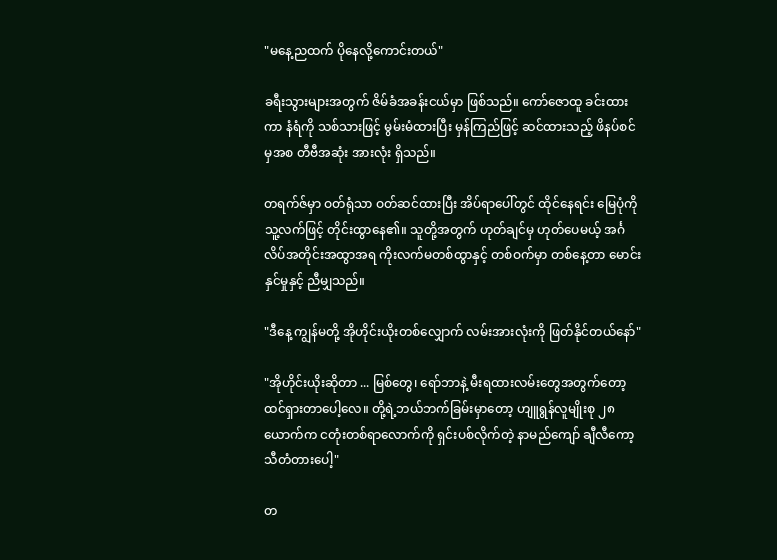"မနေ့ညထက် ပိုနေလို့ကောင်းတယ်"

ခရီးသွားများအတွက် ဇိမ်ခံအခန်းငယ်မှာ ဖြစ်သည်။ ကော်ဇောထူ ခင်းထားကာ နံရံကို သစ်သားဖြင့် မွမ်းမံထားပြီး မှန်ကြည်ဖြင့် ဆင်ထားသည့် ဖိနပ်စင်မှအစ တီဗီအဆုံး အားလုံး ရှိသည်။

တရက်ဇ်မှာ ဝတ်ရုံသာ ဝတ်ဆင်ထားပြီး အိပ်ရာပေါ်တွင် ထိုင်နေရင်း မြေပုံကို သူ့လက်ဖြင့် တိုင်းထွာနေ၏။ သူတို့အတွက် ဟုတ်ချင်မှ ဟုတ်ပေမယ့် အင်္ဂလိပ်အတိုင်းအထွာအရ ကိုးလက်မတစ်ထွာနှင့် တစ်ဝက်မှာ တစ်နေ့တာ မောင်းနှင်မှုနှင့် ညီမျှသည်။

"ဒီနေ့ ကျွန်မတို့ အိုဟိုင်းယိုးတစ်လျှောက် လမ်းအားလုံးကို ဖြတ်နိုင်တယ်နော်"

"အိုဟိုင်းယိုးဆိုတာ ... မြစ်တွေ၊ ရော်ဘာနဲ့ မီးရထားလမ်းတွေအတွက်တော့ ထင်ရှားတာပေါ့လေ။ တို့ရဲ့ဘယ်ဘက်ခြမ်းမှာတော့ ဟျူရွန်လူမျိုးစု ၂၈ယောက်က ငတုံးတစ်ရာလောက်ကို ရှင်းပစ်လိုက်တဲ့ နာမည်ကျော် ချီလီကော့သီတံတားပေါ့"

တ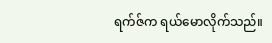ရက်ဇ်က ရယ်မောလိုက်သည်။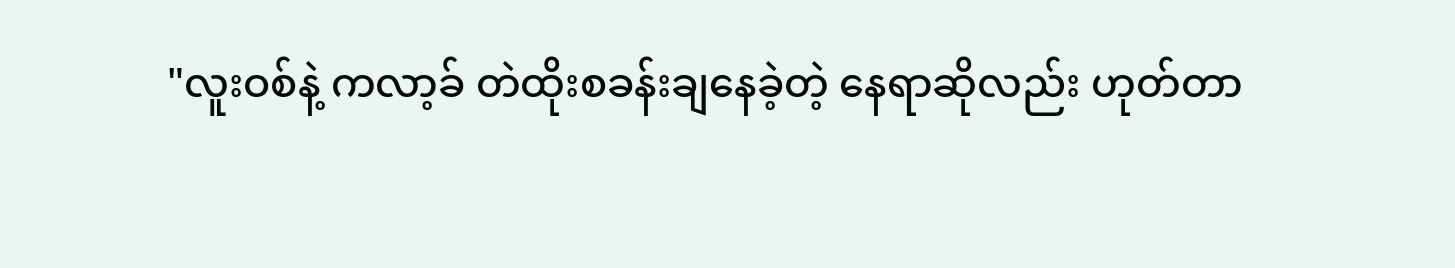"လူးဝစ်နဲ့ ကလာ့ခ် တဲထိုးစခန်းချနေခဲ့တဲ့ နေရာဆိုလည်း ဟုတ်တာ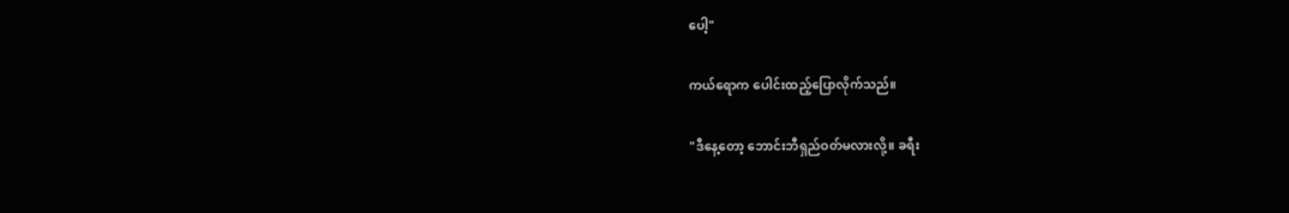ပေါ့"

ကယ်ရောက ပေါင်းထည့်ပြောလိုက်သည်။

"ဒီနေ့တော့ ဘောင်းဘီရှည်ဝတ်မလားလို့။ ခရီး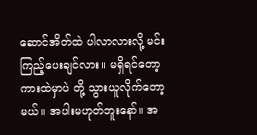ဆောင်အိတ်ထဲ ပါလာလားလို့ မင်း ကြည့်ပေးချင်လား။ မရှိရင်တော့ ကားထဲမှာပဲ တို့ သွားယူလိုက်တော့မယ်။ အပါးမဟုတ်ဘူးနော်။ အ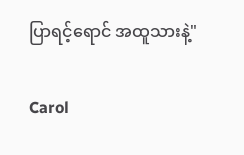ပြာရင့်ရောင် အထူသားနဲ့"

Carol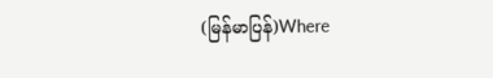(မြန်မာပြန်)Where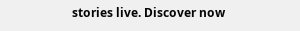stories live. Discover now